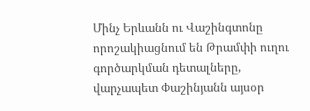Մինչ Երևանն ու Վաշինգտոնը որոշակիացնում են Թրամփի ուղու գործարկման դետալները, վարչապետ Փաշինյանն այսօր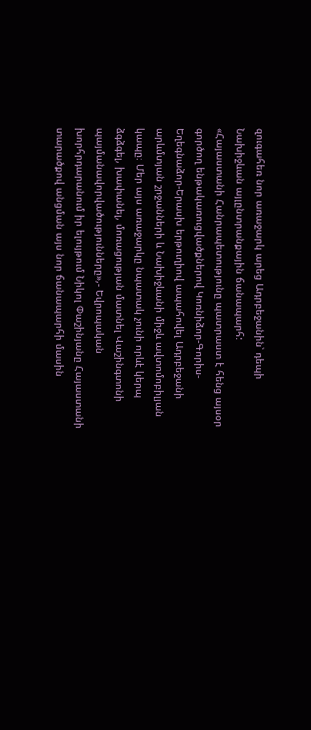զուգահեռ նոր առաջարկ արեց Ադրբեջանին՝ դեպի Նախիջևան այլընտրանքային ճանապարհ:
«Հայաստանի Հանրապետությունը պատրաստ է հենց այսօր գործող ենթակառուցվածքներով Կոռնիձոր-Գորիս-Եղեգնաձոր-Երասխ երթուղիով ապահովել Ադրբեջանի արևմտյան շրջանների և Նախիջևանի միջև ավտոմոբիլյան կապը։ Մեր այս առաջարկը նպատակ չունի որևէ կերպ ձգձգել, խափանել, մոռացության մատնել Վաշինգտոնի պայմանավորվածությունները»,- Եվրոպական խորհրդարանում իր ելույթում Նիկոլ Փաշինյանը Հայաստանի տարածքով անցման այս նոր ճանապարհի մասին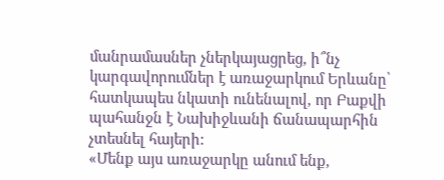մանրամասներ չներկայացրեց, ի՞նչ կարգավորումներ է առաջարկում Երևանը՝ հատկապես նկատի ունենալով, որ Բաքվի պահանջն է Նախիջևանի ճանապարհին չտեսնել հայերի:
«Մենք այս առաջարկը անում ենք,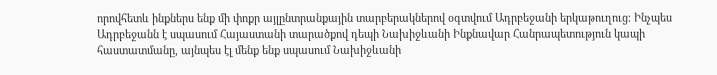որովհետև ինքներս ենք մի փոքր այլընտրանքային տարբերակներով օգտվում Ադրբեջանի երկաթուղուց։ Ինչպես Ադրբեջանն է սպասում Հայաստանի տարածքով դեպի Նախիջևանի Ինքնավար Հանրապետություն կապի հաստատմանը, այնպես էլ մենք ենք սպասում Նախիջևանի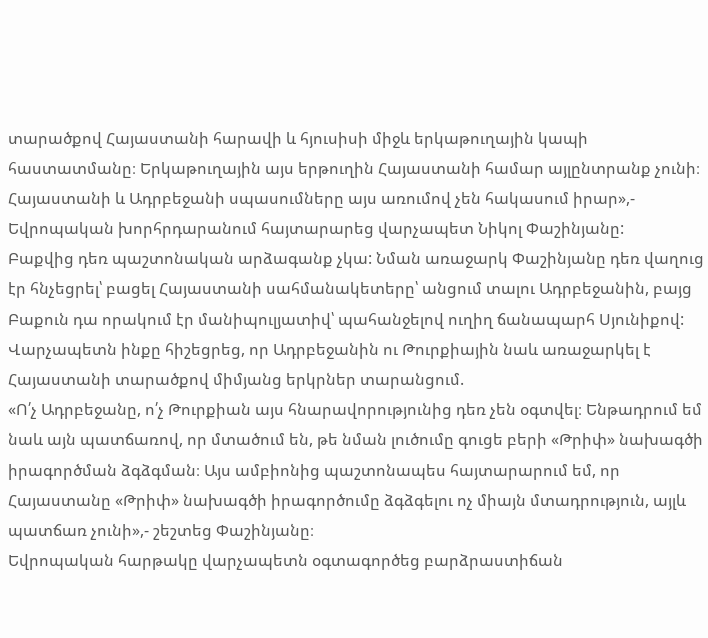տարածքով Հայաստանի հարավի և հյուսիսի միջև երկաթուղային կապի հաստատմանը։ Երկաթուղային այս երթուղին Հայաստանի համար այլընտրանք չունի։ Հայաստանի և Ադրբեջանի սպասումները այս առումով չեն հակասում իրար»,- Եվրոպական խորհրդարանում հայտարարեց վարչապետ Նիկոլ Փաշինյանը:
Բաքվից դեռ պաշտոնական արձագանք չկա: Նման առաջարկ Փաշինյանը դեռ վաղուց էր հնչեցրել՝ բացել Հայաստանի սահմանակետերը՝ անցում տալու Ադրբեջանին, բայց Բաքուն դա որակում էր մանիպուլյատիվ՝ պահանջելով ուղիղ ճանապարհ Սյունիքով: Վարչապետն ինքը հիշեցրեց, որ Ադրբեջանին ու Թուրքիային նաև առաջարկել է Հայաստանի տարածքով միմյանց երկրներ տարանցում.
«Ո՛չ Ադրբեջանը, ո՛չ Թուրքիան այս հնարավորությունից դեռ չեն օգտվել։ Ենթադրում եմ նաև այն պատճառով, որ մտածում են, թե նման լուծումը գուցե բերի «Թրիփ» նախագծի իրագործման ձգձգման։ Այս ամբիոնից պաշտոնապես հայտարարում եմ, որ Հայաստանը «Թրիփ» նախագծի իրագործումը ձգձգելու ոչ միայն մտադրություն, այլև պատճառ չունի»,- շեշտեց Փաշինյանը։
Եվրոպական հարթակը վարչապետն օգտագործեց բարձրաստիճան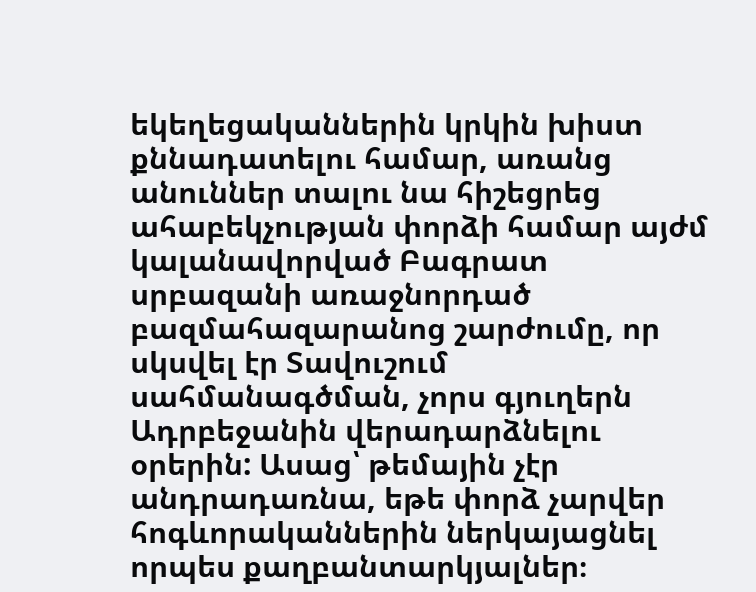եկեղեցականներին կրկին խիստ քննադատելու համար, առանց անուններ տալու նա հիշեցրեց ահաբեկչության փորձի համար այժմ կալանավորված Բագրատ սրբազանի առաջնորդած բազմահազարանոց շարժումը, որ սկսվել էր Տավուշում սահմանագծման, չորս գյուղերն Ադրբեջանին վերադարձնելու օրերին: Ասաց՝ թեմային չէր անդրադառնա, եթե փորձ չարվեր հոգևորականներին ներկայացնել որպես քաղբանտարկյալներ։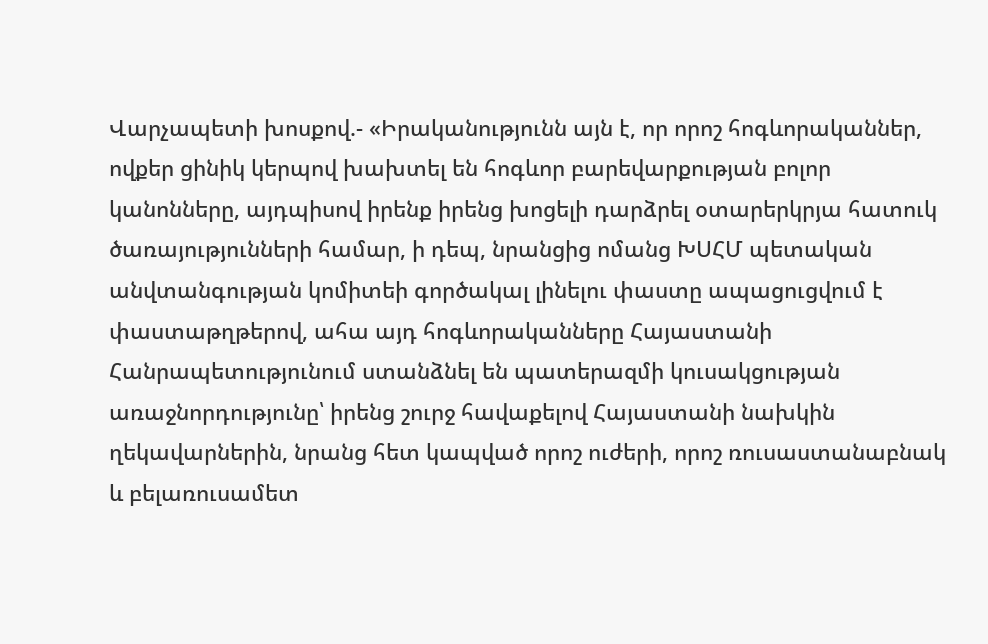Վարչապետի խոսքով.- «Իրականությունն այն է, որ որոշ հոգևորականներ, ովքեր ցինիկ կերպով խախտել են հոգևոր բարեվարքության բոլոր կանոնները, այդպիսով իրենք իրենց խոցելի դարձրել օտարերկրյա հատուկ ծառայությունների համար, ի դեպ, նրանցից ոմանց ԽՍՀՄ պետական անվտանգության կոմիտեի գործակալ լինելու փաստը ապացուցվում է փաստաթղթերով, ահա այդ հոգևորականները Հայաստանի Հանրապետությունում ստանձնել են պատերազմի կուսակցության առաջնորդությունը՝ իրենց շուրջ հավաքելով Հայաստանի նախկին ղեկավարներին, նրանց հետ կապված որոշ ուժերի, որոշ ռուսաստանաբնակ և բելառուսամետ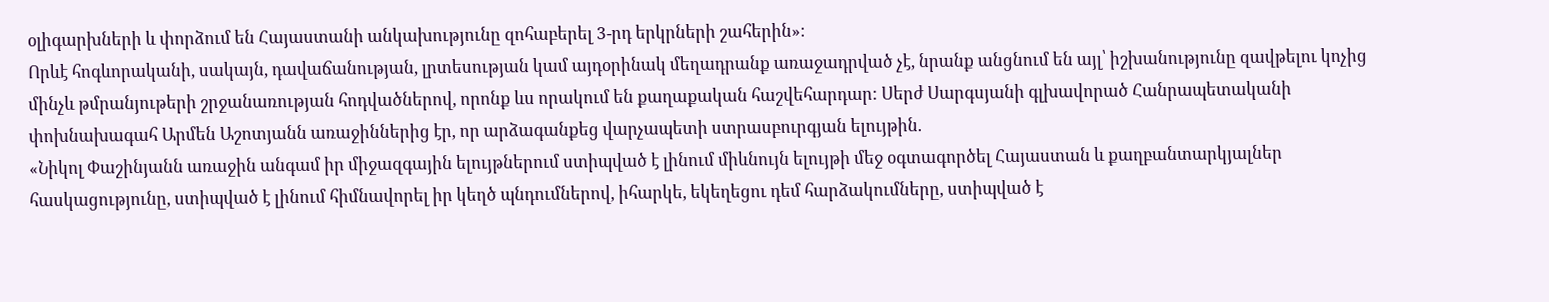օլիգարխների և փորձում են Հայաստանի անկախությունը զոհաբերել 3-րդ երկրների շահերին»։
Որևէ հոգևորականի, սակայն, դավաճանության, լրտեսության կամ այդօրինակ մեղադրանք առաջադրված չէ, նրանք անցնում են այլ՝ իշխանությունը զավթելու կոչից մինչև թմրանյութերի շրջանառության հոդվածներով, որոնք ևս որակում են քաղաքական հաշվեհարդար: Սերժ Սարգսյանի գլխավորած Հանրապետականի փոխնախագահ Արմեն Աշոտյանն առաջիններից էր, որ արձագանքեց վարչապետի ստրասբուրգյան ելույթին.
«Նիկոլ Փաշինյանն առաջին անգամ իր միջազգային ելույթներում ստիպված է լինում միևնույն ելույթի մեջ օգտագործել Հայաստան և քաղբանտարկյալներ հասկացությունը, ստիպված է լինում հիմնավորել իր կեղծ պնդումներով, իհարկե, եկեղեցու դեմ հարձակումները, ստիպված է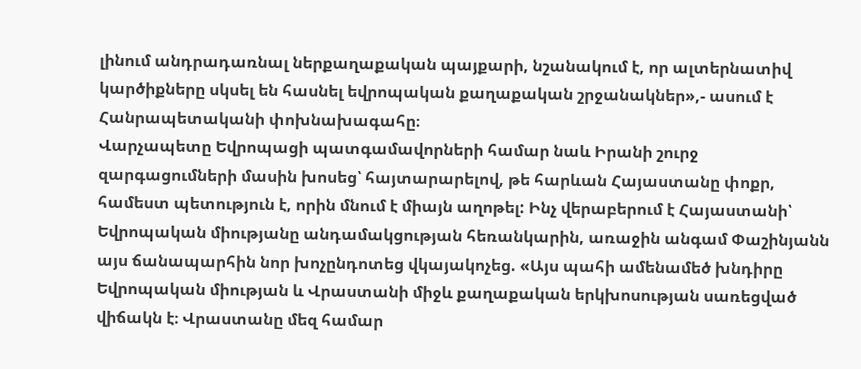լինում անդրադառնալ ներքաղաքական պայքարի, նշանակում է, որ ալտերնատիվ կարծիքները սկսել են հասնել եվրոպական քաղաքական շրջանակներ»,- ասում է Հանրապետականի փոխնախագահը։
Վարչապետը Եվրոպացի պատգամավորների համար նաև Իրանի շուրջ զարգացումների մասին խոսեց՝ հայտարարելով, թե հարևան Հայաստանը փոքր, համեստ պետություն է, որին մնում է միայն աղոթել: Ինչ վերաբերում է Հայաստանի՝ Եվրոպական միությանը անդամակցության հեռանկարին, առաջին անգամ Փաշինյանն այս ճանապարհին նոր խոչընդոտեց վկայակոչեց. «Այս պահի ամենամեծ խնդիրը Եվրոպական միության և Վրաստանի միջև քաղաքական երկխոսության սառեցված վիճակն է։ Վրաստանը մեզ համար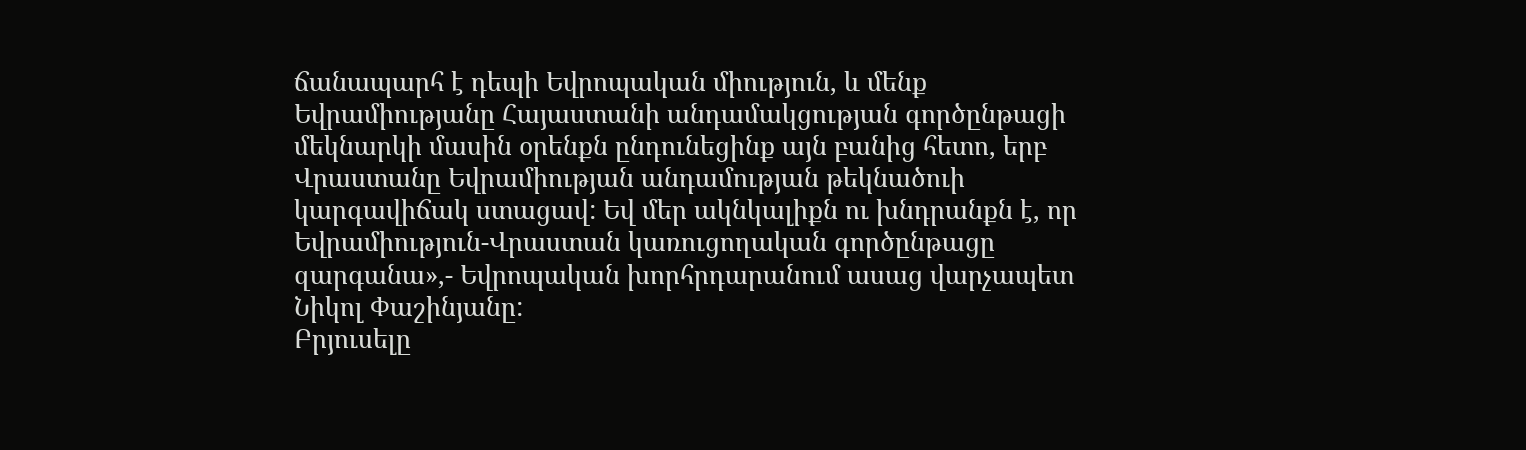ճանապարհ է դեպի Եվրոպական միություն, և մենք Եվրամիությանը Հայաստանի անդամակցության գործընթացի մեկնարկի մասին օրենքն ընդունեցինք այն բանից հետո, երբ Վրաստանը Եվրամիության անդամության թեկնածուի կարգավիճակ ստացավ: Եվ մեր ակնկալիքն ու խնդրանքն է, որ Եվրամիություն-Վրաստան կառուցողական գործընթացը զարգանա»,- Եվրոպական խորհրդարանում ասաց վարչապետ Նիկոլ Փաշինյանը:
Բրյուսելը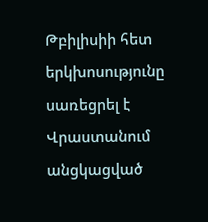Թբիլիսիի հետ երկխոսությունը սառեցրել է Վրաստանում անցկացված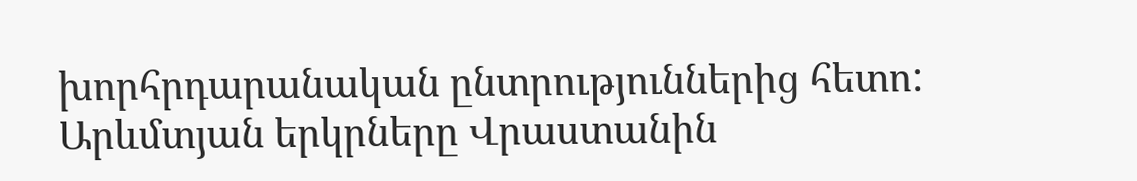խորհրդարանական ընտրություններից հետո: Արևմտյան երկրները Վրաստանին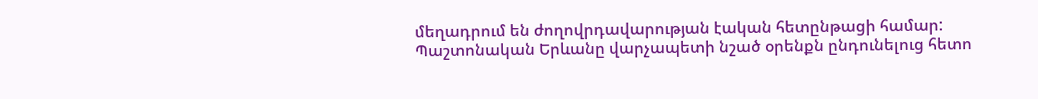մեղադրում են ժողովրդավարության էական հետընթացի համար: Պաշտոնական Երևանը վարչապետի նշած օրենքն ընդունելուց հետո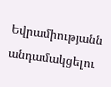Եվրամիությանն անդամակցելու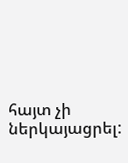հայտ չի ներկայացրել: